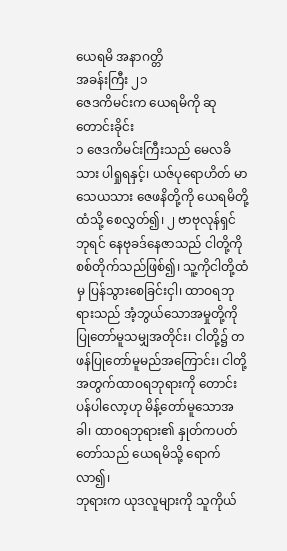ယေရမိ အနာဂတ္တိ
အခန်းကြီး ၂၁
ဇေဒကိမင်းက ယေရမိကို ဆုတောင်းခိုင်း
၁ ဇေဒကိမင်းကြီးသည် မေလခိသား ပါရှုရနှင့်၊ ယဇ်ပုရောဟိတ် မာသေယသား ဇေဖနိတို့ကို ယေရမိတို့ထံသို့ စေလွှတ်၍၊ ၂ ဗာဗုလုန်ရှင်ဘုရင် နေဗုခဒ်နေဇာသည် ငါတို့ကို စစ်တိုက်သည်ဖြစ်၍၊ သူ့ကိုငါတို့ထံမှ ပြန်သွားစေခြင်းငှါ၊ ထာဝရဘုရားသည် အံ့ဘွယ်သောအမှုတို့ကို ပြုတော်မူသမျှအတိုင်း၊ ငါတို့၌ တဖန်ပြုတော်မူမည်အကြောင်း၊ ငါတို့အတွက်ထာဝရဘုရားကို တောင်းပန်ပါလော့ဟု မိန့်တော်မူသောအခါ၊ ထာဝရဘုရား၏ နှုတ်ကပတ်တော်သည် ယေရမိသို့ ရောက်လာ၍၊
ဘုရားက ယုဒလူများကို သူကိုယ်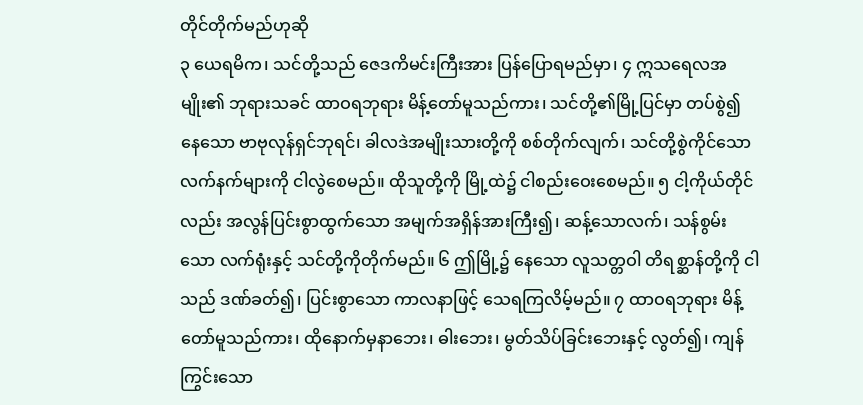တိုင်တိုက်မည်ဟုဆို
၃ ယေရမိက၊ သင်တို့သည် ဇေဒကိမင်းကြီးအား ပြန်ပြောရမည်မှာ၊ ၄ ဣသရေလအမျိုး၏ ဘုရားသခင် ထာဝရဘုရား မိန့်တော်မူသည်ကား၊ သင်တို့၏မြို့ပြင်မှာ တပ်စွဲ၍ နေသော ဗာဗုလုန်ရှင်ဘုရင်၊ ခါလဒဲအမျိုးသားတို့ကို စစ်တိုက်လျက်၊ သင်တို့စွဲကိုင်သော လက်နက်များကို ငါလွဲစေမည်။ ထိုသူတို့ကို မြို့ထဲ၌ ငါစည်းဝေးစေမည်။ ၅ ငါ့ကိုယ်တိုင်လည်း အလွန်ပြင်းစွာထွက်သော အမျက်အရှိန်အားကြီး၍၊ ဆန့်သောလက်၊ သန်စွမ်းသော လက်ရုံးနှင့် သင်တို့ကိုတိုက်မည်။ ၆ ဤမြို့၌ နေသော လူသတ္တဝါ တိရစ္ဆာန်တို့ကို ငါသည် ဒဏ်ခတ်၍၊ ပြင်းစွာသော ကာလနာဖြင့် သေရကြလိမ့်မည်။ ၇ ထာဝရဘုရား မိန့်တော်မူသည်ကား၊ ထိုနောက်မှနာဘေး၊ ဓါးဘေး၊ မွတ်သိပ်ခြင်းဘေးနှင့် လွတ်၍၊ ကျန်ကြွင်းသော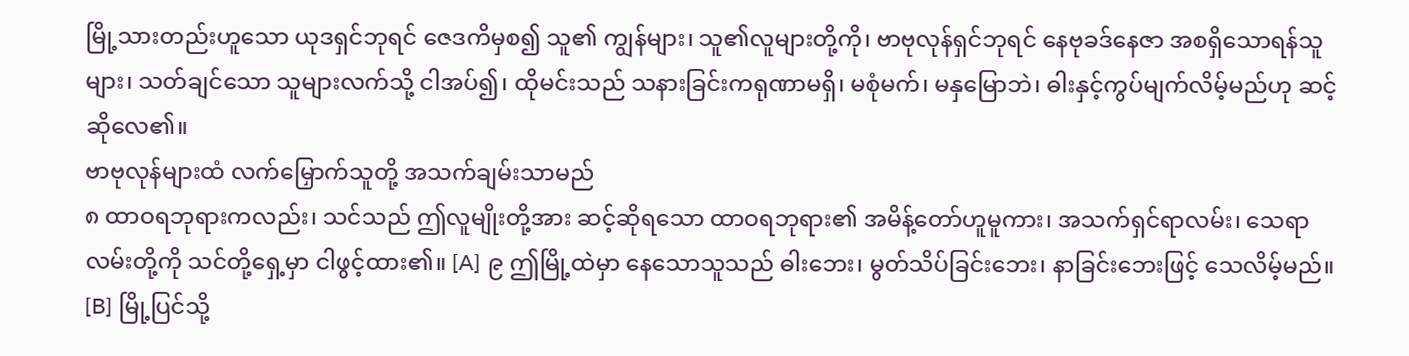မြို့သားတည်းဟူသော ယုဒရှင်ဘုရင် ဇေဒကိမှစ၍ သူ၏ ကျွန်များ၊ သူ၏လူများတို့ကို၊ ဗာဗုလုန်ရှင်ဘုရင် နေဗုခဒ်နေဇာ အစရှိသောရန်သူများ၊ သတ်ချင်သော သူများလက်သို့ ငါအပ်၍၊ ထိုမင်းသည် သနားခြင်းကရုဏာမရှိ၊ မစုံမက်၊ မနှမြောဘဲ၊ ဓါးနှင့်ကွပ်မျက်လိမ့်မည်ဟု ဆင့်ဆိုလေ၏။
ဗာဗုလုန်များထံ လက်မြှောက်သူတို့ အသက်ချမ်းသာမည်
၈ ထာဝရဘုရားကလည်း၊ သင်သည် ဤလူမျိုးတို့အား ဆင့်ဆိုရသော ထာဝရဘုရား၏ အမိန့်တော်ဟူမူကား၊ အသက်ရှင်ရာလမ်း၊ သေရာလမ်းတို့ကို သင်တို့ရှေ့မှာ ငါဖွင့်ထား၏။ [A] ၉ ဤမြို့ထဲမှာ နေသောသူသည် ဓါးဘေး၊ မွတ်သိပ်ခြင်းဘေး၊ နာခြင်းဘေးဖြင့် သေလိမ့်မည်။ [B] မြို့ပြင်သို့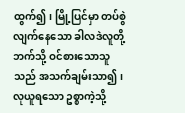ထွက်၍၊ မြို့ပြင်မှာ တပ်စွဲလျက်နေသော ခါလဒဲလူတို့ဘက်သို့ ဝင်စားသောသူသည် အသက်ချမ်းသာ၍၊ လုယူရသော ဥစ္စာကဲ့သို့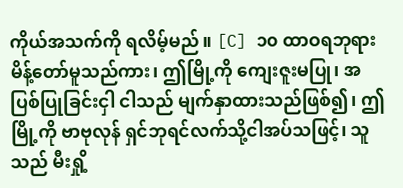ကိုယ်အသက်ကို ရလိမ့်မည်။ [C] ၁၀ ထာဝရဘုရား မိန့်တော်မူသည်ကား၊ ဤမြို့ကို ကျေးဇူးမပြု၊ အပြစ်ပြုခြင်းငှါ ငါသည် မျက်နှာထားသည်ဖြစ်၍၊ ဤမြို့ကို ဗာဗုလုန် ရှင်ဘုရင်လက်သို့ငါအပ်သဖြင့်၊ သူသည် မီးရှို့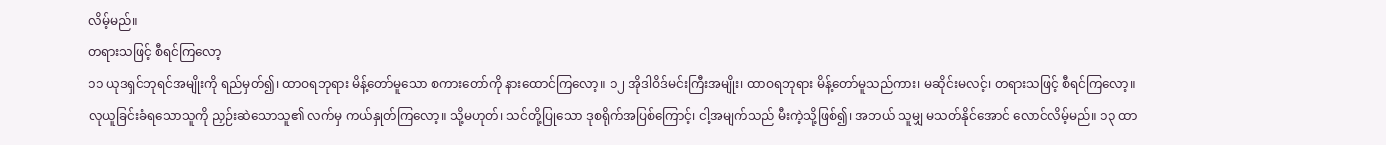လိမ့်မည်။
တရားသဖြင့် စီရင်ကြလော့
၁၁ ယုဒရှင်ဘုရင်အမျိုးကို ရည်မှတ်၍၊ ထာဝရဘုရား မိန့်တော်မူသော စကားတော်ကို နားထောင်ကြလော့။ ၁၂ အိုဒါဝိဒ်မင်းကြီးအမျိုး၊ ထာဝရဘုရား မိန့်တော်မူသည်ကား၊ မဆိုင်းမလင့်၊ တရားသဖြင့် စီရင်ကြလော့။ လုယူခြင်းခံရသောသူကို ညှဉ်းဆဲသောသူ၏ လက်မှ ကယ်နှုတ်ကြလော့။ သို့မဟုတ်၊ သင်တို့ပြုသော ဒုစရိုက်အပြစ်ကြောင့်၊ ငါ့အမျက်သည် မီးကဲ့သို့ဖြစ်၍၊ အဘယ် သူမျှ မသတ်နိုင်အောင် လောင်လိမ့်မည်။ ၁၃ ထာ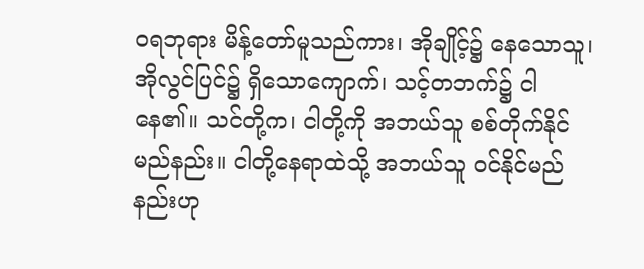ဝရဘုရား မိန့်တော်မူသည်ကား၊ အိုချိုင့်၌ နေသောသူ၊ အိုလွင်ပြင်၌ ရှိသောကျောက်၊ သင့်တဘက်၌ ငါနေ၏။ သင်တို့က၊ ငါတို့ကို အဘယ်သူ စစ်တိုက်နိုင်မည်နည်း။ ငါတို့နေရာထဲသို့ အဘယ်သူ ဝင်နိုင်မည်နည်းဟု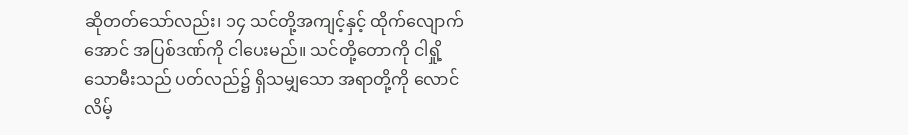ဆိုတတ်သော်လည်း၊ ၁၄ သင်တို့အကျင့်နှင့် ထိုက်လျောက်အောင် အပြစ်ဒဏ်ကို ငါပေးမည်။ သင်တို့တောကို ငါရှို့သောမီးသည် ပတ်လည်၌ ရှိသမျှသော အရာတို့ကို လောင်လိမ့်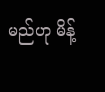မည်ဟု မိန့်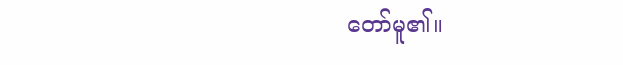တော်မူ၏။